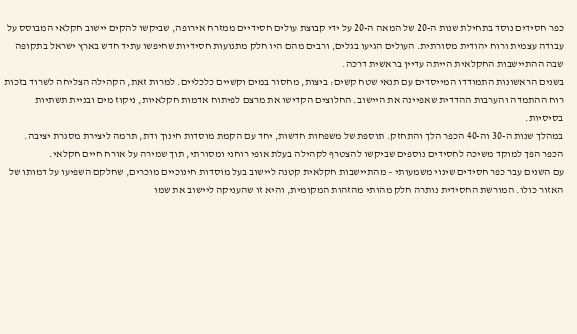כפר חסידים נוסד בתחילת שנות ה-20 של המאה ה-20 על ידי קבוצת עולים חסידיים ממזרח אירופה, שביקשו להקים יישוב חקלאי המבוסס על עבודה עצמית ורוח יהודית מסורתית. העולים הגיעו בגלים, ורבים מהם היו חלק מתנועות חסידיות שחיפשו עתיד חדש בארץ ישראל בתקופה שבה ההתיישבות החקלאית הייתה עדיין בראשית דרכה.
בשנים הראשונות התמודדו המייסדים עם תנאי שטח קשים: ביצות, מחסור במים וקשיים כלכליים. למרות זאת, הקהילה הצליחה לשרוד בזכות רוח ההתמדה והערבות ההדדית שאפיינה את היישוב. החלוצים הקדישו את מרצם לפיתוח אדמות חקלאיות, ניקוז מים ובניית תשתיות בסיסיות.
במהלך שנות ה-30 וה-40 הכפר הלך והתחזק. תוספת של משפחות חדשות, יחד עם הקמת מוסדות חינוך ודת, תרמה ליצירת מסגרת יציבה. הכפר הפך למוקד משיכה לחסידים נוספים שביקשו להצטרף לקהילה בעלת אופי רוחני ומסורתי, תוך שמירה על אורח חיים חקלאי.
עם השנים עבר כפר חסידים שינוי משמעותי – מהתיישבות חקלאית קטנה ליישוב בעל מוסדות חינוכיים מוכרים, שחלקם השפיעו על דמותו של האזור כולו. המורשת החסידית נותרה חלק מהותי מהזהות המקומית, והיא זו שהעניקה ליישוב את שמו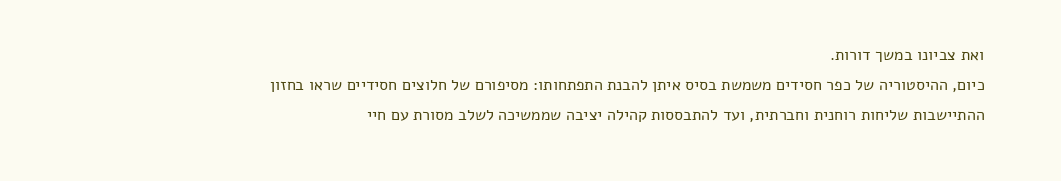ואת צביונו במשך דורות.
כיום, ההיסטוריה של כפר חסידים משמשת בסיס איתן להבנת התפתחותו: מסיפורם של חלוצים חסידיים שראו בחזון ההתיישבות שליחות רוחנית וחברתית, ועד להתבססות קהילה יציבה שממשיכה לשלב מסורת עם חיי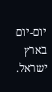יום-יום בארץ ישראל.